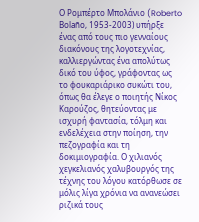Ο Ρομπέρτο Μπολάνιο (Roberto Bolaño, 1953-2003) υπήρξε ένας από τους πιο γενναίους διακόνους της λογοτεχνίας, καλλιεργώντας ένα απολύτως δικό του ύφος, γράφοντας ως το φουκαριάρικο συκώτι του, όπως θα έλεγε ο ποιητής Νίκος Καρούζος, θητεύοντας με ισχυρή φαντασία, τόλμη και ενδελέχεια στην ποίηση, την πεζογραφία και τη δοκιμιογραφία. Ο χιλιανός χεγκελιανός χαλυβουργός της τέχνης του λόγου κατόρθωσε σε μόλις λίγα χρόνια να ανανεώσει ριζικά τους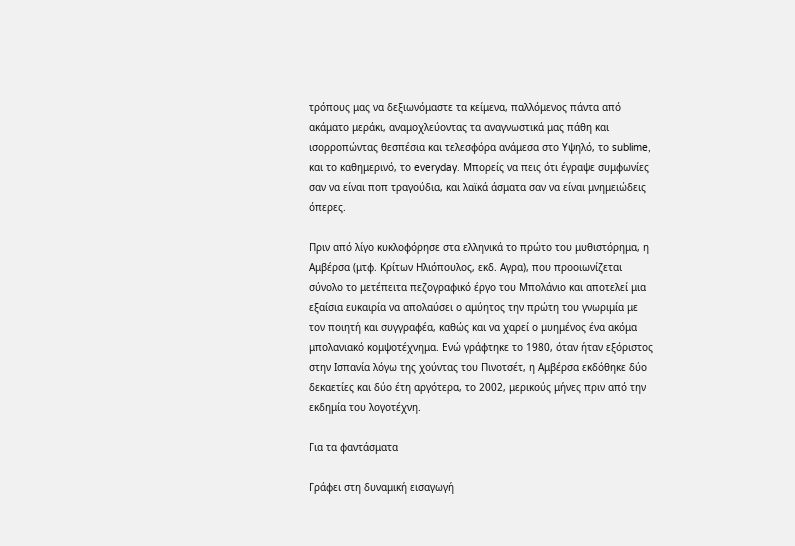τρόπους μας να δεξιωνόμαστε τα κείμενα, παλλόμενος πάντα από ακάματο μεράκι, αναμοχλεύοντας τα αναγνωστικά μας πάθη και ισορροπώντας θεσπέσια και τελεσφόρα ανάμεσα στο Υψηλό, το sublime, και το καθημερινό, το everyday. Μπορείς να πεις ότι έγραψε συμφωνίες σαν να είναι ποπ τραγούδια, και λαϊκά άσματα σαν να είναι μνημειώδεις όπερες.

Πριν από λίγο κυκλοφόρησε στα ελληνικά το πρώτο του μυθιστόρημα, η Αμβέρσα (μτφ. Κρίτων Ηλιόπουλος, εκδ. Αγρα), που προοιωνίζεται σύνολο το μετέπειτα πεζογραφικό έργο του Μπολάνιο και αποτελεί μια εξαίσια ευκαιρία να απολαύσει ο αμύητος την πρώτη του γνωριμία με τον ποιητή και συγγραφέα, καθώς και να χαρεί ο μυημένος ένα ακόμα μπολανιακό κομψοτέχνημα. Ενώ γράφτηκε το 1980, όταν ήταν εξόριστος στην Ισπανία λόγω της χούντας του Πινοτσέτ, η Αμβέρσα εκδόθηκε δύο δεκαετίες και δύο έτη αργότερα, το 2002, μερικούς μήνες πριν από την εκδημία του λογοτέχνη.

Για τα φαντάσματα

Γράφει στη δυναμική εισαγωγή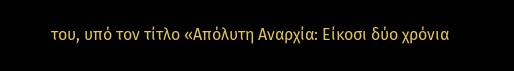του, υπό τον τίτλο «Απόλυτη Αναρχία: Είκοσι δύο χρόνια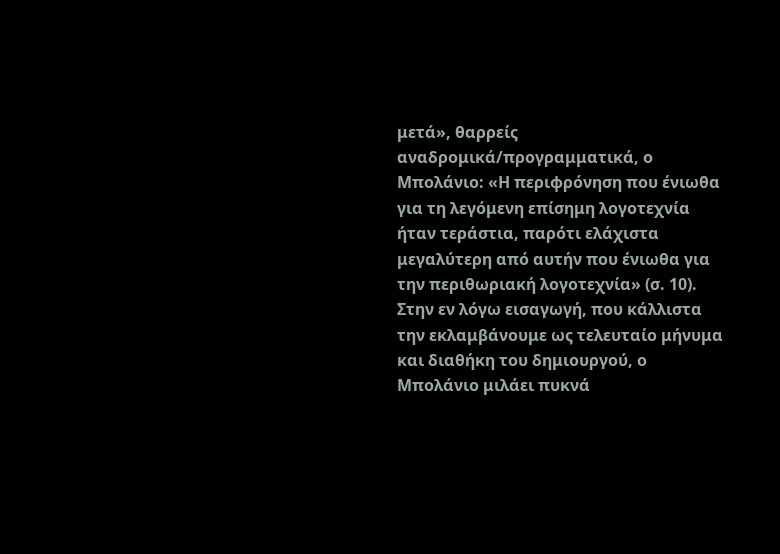μετά», θαρρείς αναδρομικά/προγραμματικά, ο Μπολάνιο: «Η περιφρόνηση που ένιωθα για τη λεγόμενη επίσημη λογοτεχνία ήταν τεράστια, παρότι ελάχιστα μεγαλύτερη από αυτήν που ένιωθα για την περιθωριακή λογοτεχνία» (σ. 10). Στην εν λόγω εισαγωγή, που κάλλιστα την εκλαμβάνουμε ως τελευταίο μήνυμα και διαθήκη του δημιουργού, ο Μπολάνιο μιλάει πυκνά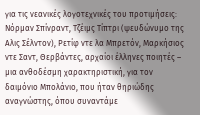για τις νεανικές λογοτεχνικές του προτιμήσεις: Νόρμαν Σπίνραντ, Τζέιμς Τίπτρι (ψευδώνυμο της Αλις Σέλντον), Ρετίφ ντε λα Μπρετόν, Μαρκήσιος ντε Σαντ, Θερβάντες, αρχαίοι έλληνες ποιητές – μια ανθοδέσμη χαρακτηριστική, για τον δαιμόνιο Μπολάνιο, που ήταν θηριώδης αναγνώστης, όπου συναντάμε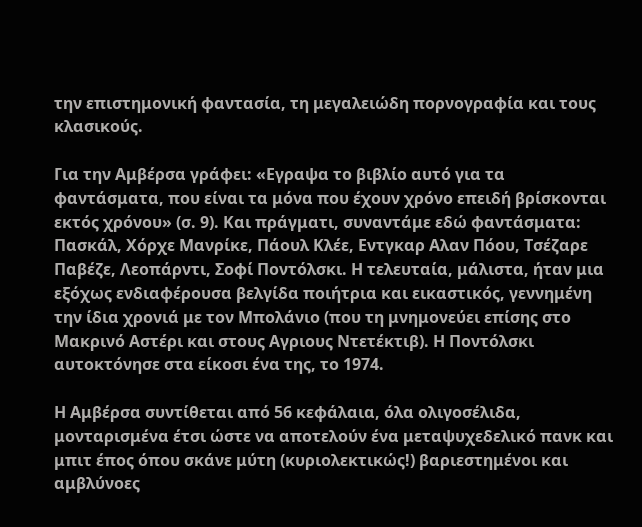την επιστημονική φαντασία, τη μεγαλειώδη πορνογραφία και τους κλασικούς.

Για την Αμβέρσα γράφει: «Εγραψα το βιβλίο αυτό για τα φαντάσματα, που είναι τα μόνα που έχουν χρόνο επειδή βρίσκονται εκτός χρόνου» (σ. 9). Και πράγματι, συναντάμε εδώ φαντάσματα: Πασκάλ, Χόρχε Μανρίκε, Πάουλ Κλέε, Εντγκαρ Αλαν Πόου, Τσέζαρε Παβέζε, Λεοπάρντι, Σοφί Ποντόλσκι. Η τελευταία, μάλιστα, ήταν μια εξόχως ενδιαφέρουσα βελγίδα ποιήτρια και εικαστικός, γεννημένη την ίδια χρονιά με τον Μπολάνιο (που τη μνημονεύει επίσης στο Μακρινό Αστέρι και στους Αγριους Ντετέκτιβ). Η Ποντόλσκι αυτοκτόνησε στα είκοσι ένα της, το 1974.

Η Αμβέρσα συντίθεται από 56 κεφάλαια, όλα ολιγοσέλιδα, μονταρισμένα έτσι ώστε να αποτελούν ένα μεταψυχεδελικό πανκ και μπιτ έπος όπου σκάνε μύτη (κυριολεκτικώς!) βαριεστημένοι και αμβλύνοες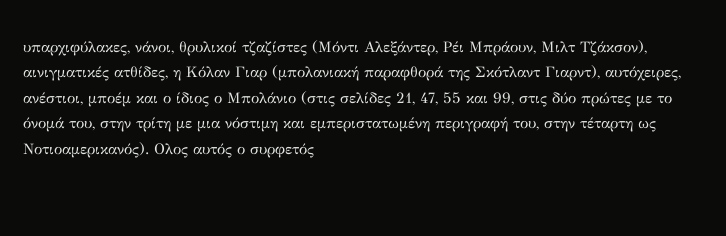υπαρχιφύλακες, νάνοι, θρυλικοί τζαζίστες (Μόντι Αλεξάντερ, Ρέι Μπράουν, Μιλτ Τζάκσον), αινιγματικές ατθίδες, η Κόλαν Γιαρ (μπολανιακή παραφθορά της Σκότλαντ Γιαρντ), αυτόχειρες, ανέστιοι, μποέμ και ο ίδιος ο Μπολάνιο (στις σελίδες 21, 47, 55 και 99, στις δύο πρώτες με το όνομά του, στην τρίτη με μια νόστιμη και εμπεριστατωμένη περιγραφή του, στην τέταρτη ως Νοτιοαμερικανός). Ολος αυτός ο συρφετός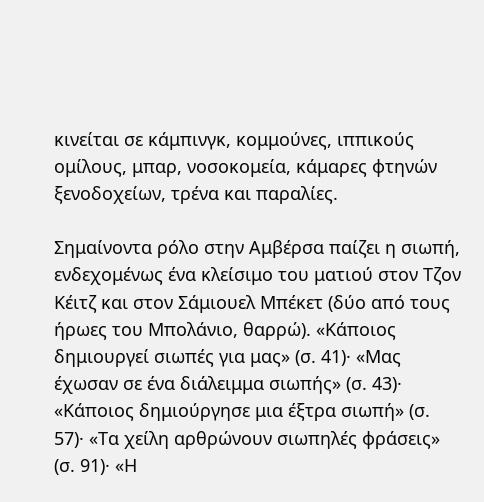κινείται σε κάμπινγκ, κομμούνες, ιππικούς ομίλους, μπαρ, νοσοκομεία, κάμαρες φτηνών ξενοδοχείων, τρένα και παραλίες.

Σημαίνοντα ρόλο στην Αμβέρσα παίζει η σιωπή, ενδεχομένως ένα κλείσιμο του ματιού στον Τζον Κέιτζ και στον Σάμιουελ Μπέκετ (δύο από τους ήρωες του Μπολάνιο, θαρρώ). «Κάποιος δημιουργεί σιωπές για μας» (σ. 41)· «Μας έχωσαν σε ένα διάλειμμα σιωπής» (σ. 43)· «Κάποιος δημιούργησε μια έξτρα σιωπή» (σ. 57)· «Τα χείλη αρθρώνουν σιωπηλές φράσεις» (σ. 91)· «Η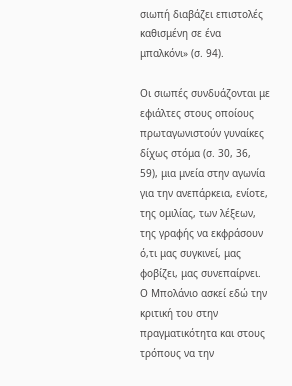σιωπή διαβάζει επιστολές καθισμένη σε ένα μπαλκόνι» (σ. 94).

Οι σιωπές συνδυάζονται με εφιάλτες στους οποίους πρωταγωνιστούν γυναίκες δίχως στόμα (σ. 30, 36, 59), μια μνεία στην αγωνία για την ανεπάρκεια, ενίοτε, της ομιλίας, των λέξεων, της γραφής να εκφράσουν ό,τι μας συγκινεί, μας φοβίζει, μας συνεπαίρνει. Ο Μπολάνιο ασκεί εδώ την κριτική του στην πραγματικότητα και στους τρόπους να την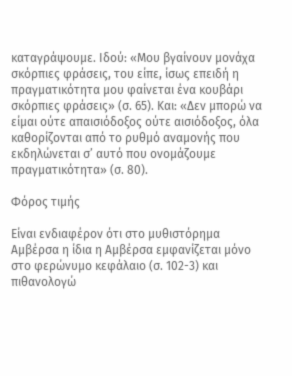καταγράψουμε. Ιδού: «Μου βγαίνουν μονάχα σκόρπιες φράσεις, του είπε, ίσως επειδή η πραγματικότητα μου φαίνεται ένα κουβάρι σκόρπιες φράσεις» (σ. 65). Και: «Δεν μπορώ να είμαι ούτε απαισιόδοξος ούτε αισιόδοξος, όλα καθορίζονται από το ρυθμό αναμονής που εκδηλώνεται σ’ αυτό που ονομάζουμε πραγματικότητα» (σ. 80).

Φόρος τιμής

Είναι ενδιαφέρον ότι στο μυθιστόρημα Αμβέρσα η ίδια η Αμβέρσα εμφανίζεται μόνο στο φερώνυμο κεφάλαιο (σ. 102-3) και πιθανολογώ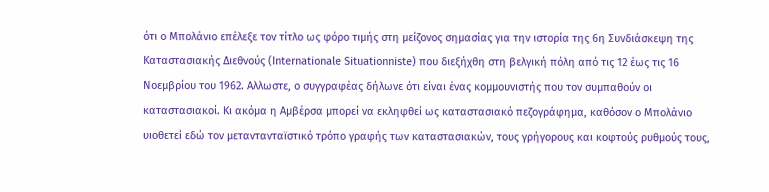ότι ο Μπολάνιο επέλεξε τον τίτλο ως φόρο τιμής στη μείζονος σημασίας για την ιστορία της 6η Συνδιάσκεψη της Καταστασιακής Διεθνούς (Internationale Situationniste) που διεξήχθη στη βελγική πόλη από τις 12 έως τις 16 Νοεμβρίου του 1962. Αλλωστε, ο συγγραφέας δήλωνε ότι είναι ένας κομμουνιστής που τον συμπαθούν οι καταστασιακοί. Κι ακόμα η Αμβέρσα μπορεί να εκληφθεί ως καταστασιακό πεζογράφημα, καθόσον ο Μπολάνιο υιοθετεί εδώ τον μεταντανταϊστικό τρόπο γραφής των καταστασιακών, τους γρήγορους και κοφτούς ρυθμούς τους,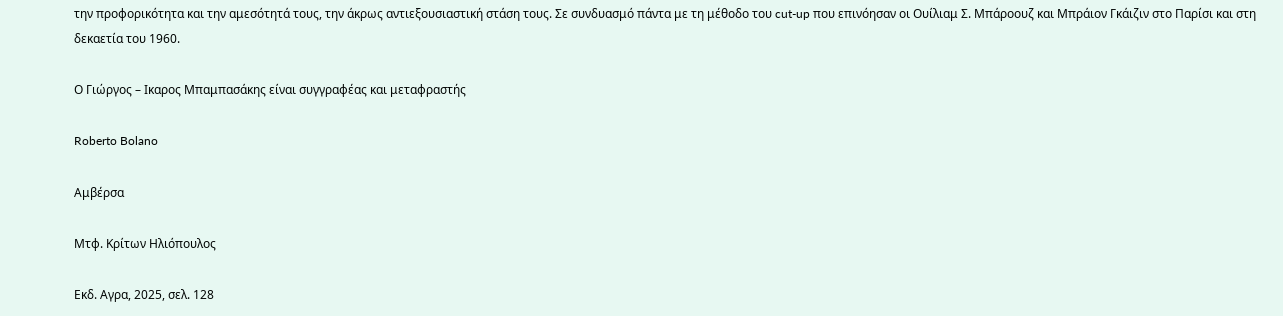την προφορικότητα και την αμεσότητά τους, την άκρως αντιεξουσιαστική στάση τους. Σε συνδυασμό πάντα με τη μέθοδο του cut-up που επινόησαν οι Ουίλιαμ Σ. Μπάροουζ και Μπράιον Γκάιζιν στο Παρίσι και στη δεκαετία του 1960.

Ο Γιώργος – Ικαρος Μπαμπασάκης είναι συγγραφέας και μεταφραστής

Roberto Bolano

Αμβέρσα

Μτφ. Κρίτων Ηλιόπουλος

Εκδ. Αγρα, 2025, σελ. 128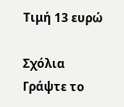Τιμή 13 ευρώ

Σχόλια
Γράψτε το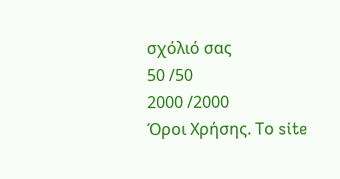σχόλιό σας
50 /50
2000 /2000
Όροι Χρήσης. Το site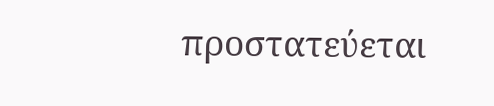προστατεύεται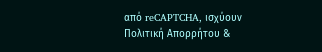από reCAPTCHA, ισχύουν Πολιτική Απορρήτου &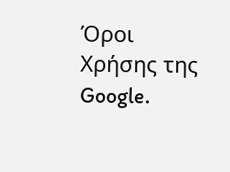Όροι Χρήσης της Google.